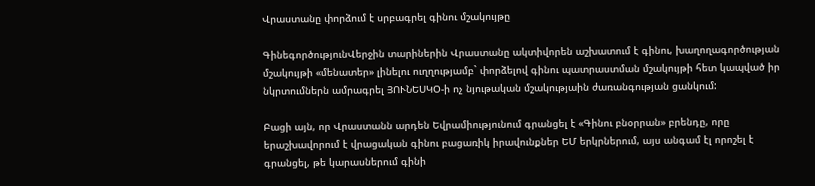Վրաստանը փորձում է սրբագրել գինու մշակույթը

ԳինեգործությունՎերջին տարիներին Վրաստանը ակտիվորեն աշխատում է գինու, խաղողագործության մշակույթի «մենատեր» լինելու ուղղությամբ` փորձելով գինու պատրաստման մշակույթի հետ կապված իր նկրտումներն ամրագրել ՅՈՒՆԵՍԿՕ-ի ոչ նյութական մշակությաին ժառանգության ցանկում:

Բացի այն, որ Վրաստանն արդեն Եվրամիությունում գրանցել է «Գինու բնօրրան» բրենդը, որը երաշխավորում է վրացական գինու բացառիկ իրավունքներ ԵՄ երկրներում, այս անգամ էլ որոշել է գրանցել, թե կարասներում գինի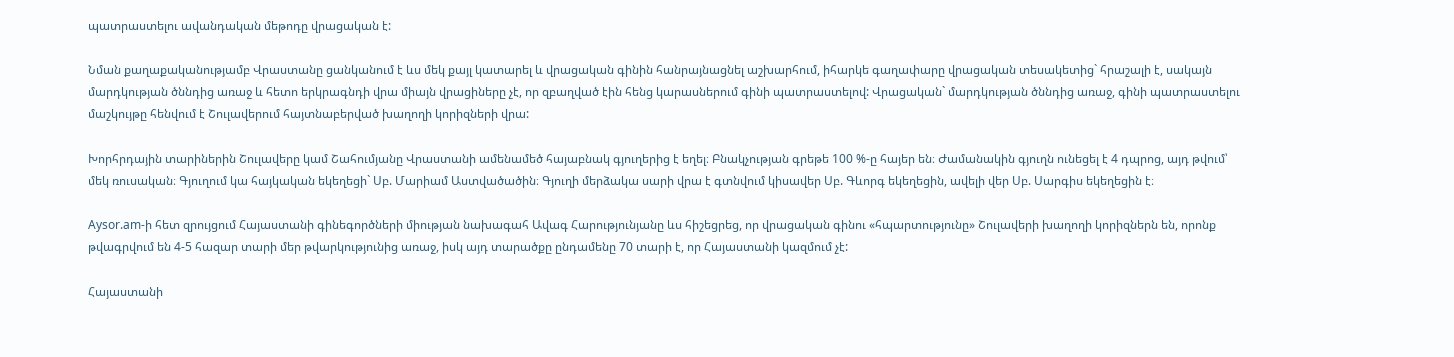պատրաստելու ավանդական մեթոդը վրացական է:

Նման քաղաքականությամբ Վրաստանը ցանկանում է ևս մեկ քայլ կատարել և վրացական գինին հանրայնացնել աշխարհում, իհարկե գաղափարը վրացական տեսակետից` հրաշալի է, սակայն մարդկության ծննդից առաջ և հետո երկրագնդի վրա միայն վրացիները չէ, որ զբաղված էին հենց կարասներում գինի պատրաստելով: Վրացական` մարդկության ծննդից առաջ, գինի պատրաստելու մաշկույթը հենվում է Շուլավերում հայտնաբերված խաղողի կորիզների վրա:

Խորհրդային տարիներին Շուլավերը կամ Շահումյանը Վրաստանի ամենամեծ հայաբնակ գյուղերից է եղել։ Բնակչության գրեթե 100 %-ը հայեր են։ Ժամանակին գյուղն ունեցել է 4 դպրոց, այդ թվում՝ մեկ ռուսական։ Գյուղում կա հայկական եկեղեցի` Սբ. Մարիամ Աստվածածին։ Գյուղի մերձակա սարի վրա է գտնվում կիսավեր Սբ. Գևորգ եկեղեցին, ավելի վեր Սբ. Սարգիս եկեղեցին է։

Aysor.am-ի հետ զրույցում Հայաստանի գինեգործների միության նախագահ Ավագ Հարությունյանը ևս հիշեցրեց, որ վրացական գինու «հպարտությունը» Շուլավերի խաղողի կորիզներն են, որոնք թվագրվում են 4-5 հազար տարի մեր թվարկությունից առաջ, իսկ այդ տարածքը ընդամենը 70 տարի է, որ Հայաստանի կազմում չէ:

Հայաստանի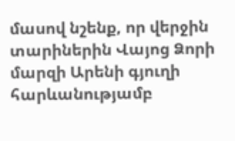մասով նշենք, որ վերջին տարիներին Վայոց Ձորի մարզի Արենի գյուղի հարևանությամբ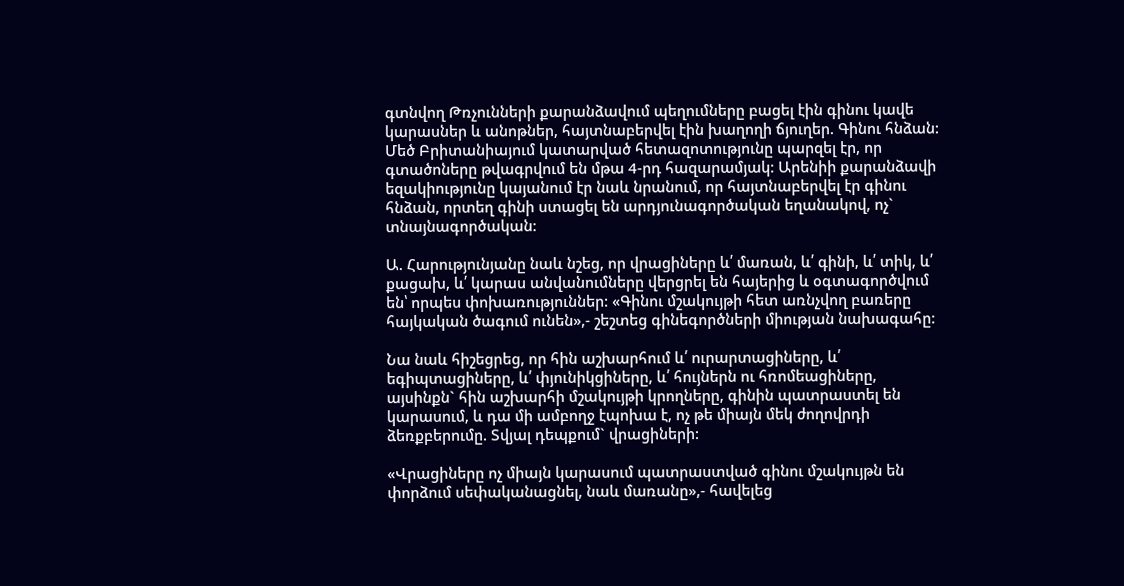գտնվող Թռչունների քարանձավում պեղումները բացել էին գինու կավե կարասներ և անոթներ, հայտնաբերվել էին խաղողի ճյուղեր. Գինու հնձան: Մեծ Բրիտանիայում կատարված հետազոտությունը պարզել էր, որ գտածոները թվագրվում են մթա 4-րդ հազարամյակ: Արենիի քարանձավի եզակիությունը կայանում էր նաև նրանում, որ հայտնաբերվել էր գինու հնձան, որտեղ գինի ստացել են արդյունագործական եղանակով, ոչ` տնայնագործական:

Ա. Հարությունյանը նաև նշեց, որ վրացիները և՛ մառան, և՛ գինի, և՛ տիկ, և՛ քացախ, և՛ կարաս անվանումները վերցրել են հայերից և օգտագործվում են՝ որպես փոխառություններ: «Գինու մշակույթի հետ առնչվող բառերը հայկական ծագում ունեն»,- շեշտեց գինեգործների միության նախագահը:

Նա նաև հիշեցրեց, որ հին աշխարհում և՛ ուրարտացիները, և՛ եգիպտացիները, և՛ փյունիկցիները, և՛ հույներն ու հռոմեացիները, այսինքն` հին աշխարհի մշակույթի կրողները, գինին պատրաստել են կարասում, և դա մի ամբողջ էպոխա է, ոչ թե միայն մեկ ժողովրդի ձեռքբերումը. Տվյալ դեպքում` վրացիների:

«Վրացիները ոչ միայն կարասում պատրաստված գինու մշակույթն են փորձում սեփականացնել, նաև մառանը»,- հավելեց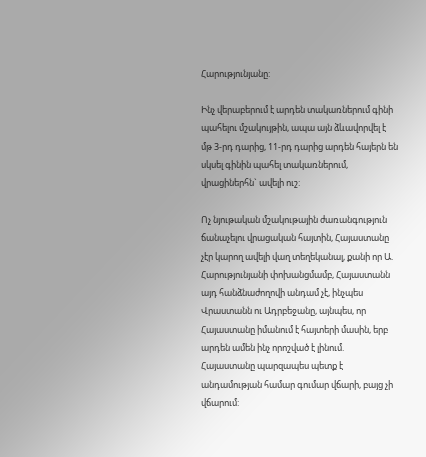Հարությունյանը:

Ինչ վերաբերում է արդեն տակառներում գինի պահելու մշակույթին, ապա այն ձևավորվել է մթ 3-րդ դարից, 11-րդ դարից արդեն հայերն են սկսել գինին պահել տակառներում, վրացիներհն` ավելի ուշ:

Ոչ նյութական մշակութային ժառանգություն ճանաչելու վրացական հայտին, Հայաստանը չէր կարող ավելի վաղ տեղեկանալ, քանի որ Ա. Հարությունյանի փոխանցմամբ, Հայաստանն այդ հանձնաժողովի անդամ չէ, ինչպես Վրաստանն ու Ադրբեջանը, այնպես, որ Հայաստանը իմանում է հայտերի մասին, երբ արդեն ամեն ինչ որոշված է լինում. Հայաստանը պարզապես պետք է անդամության համար գումար վճարի, բայց չի վճարում: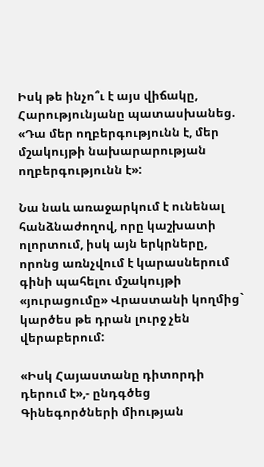Իսկ թե ինչո՞ւ է այս վիճակը, Հարությունյանը պատասխանեց. «Դա մեր ողբերգությունն է, մեր մշակույթի նախարարության ողբերգությունն է»:

Նա նաև առաջարկում է ունենալ հանձնաժողով, որը կաշխատի ոլորտում, իսկ այն երկրները, որոնց առնչվում է կարասներում գինի պահելու մշակույթի «յուրացումը» Վրաստանի կողմից` կարծես թե դրան լուրջ չեն վերաբերում:

«Իսկ Հայաստանը դիտորդի դերում է»,- ընդգծեց Գինեգործների միության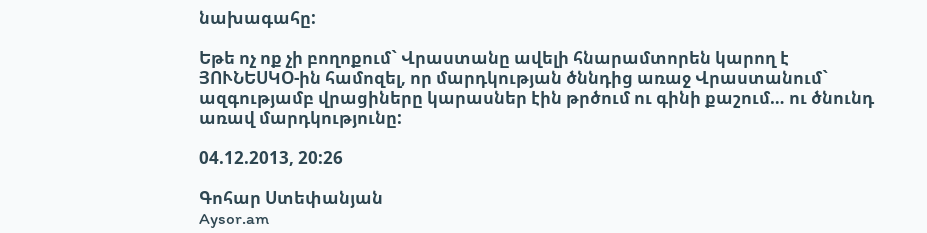նախագահը:

Եթե ոչ ոք չի բողոքում` Վրաստանը ավելի հնարամտորեն կարող է ՅՈՒՆԵՍԿՕ-ին համոզել, որ մարդկության ծննդից առաջ Վրաստանում` ազգությամբ վրացիները կարասներ էին թրծում ու գինի քաշում… ու ծնունդ առավ մարդկությունը:

04.12.2013, 20:26

Գոհար Ստեփանյան
Aysor.am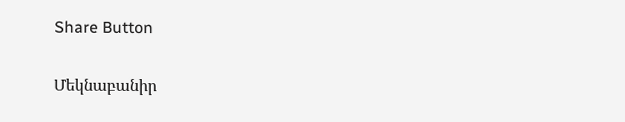Share Button

Մեկնաբանիր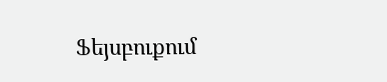Ֆեյսբուքում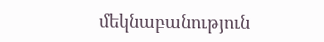մեկնաբանություն